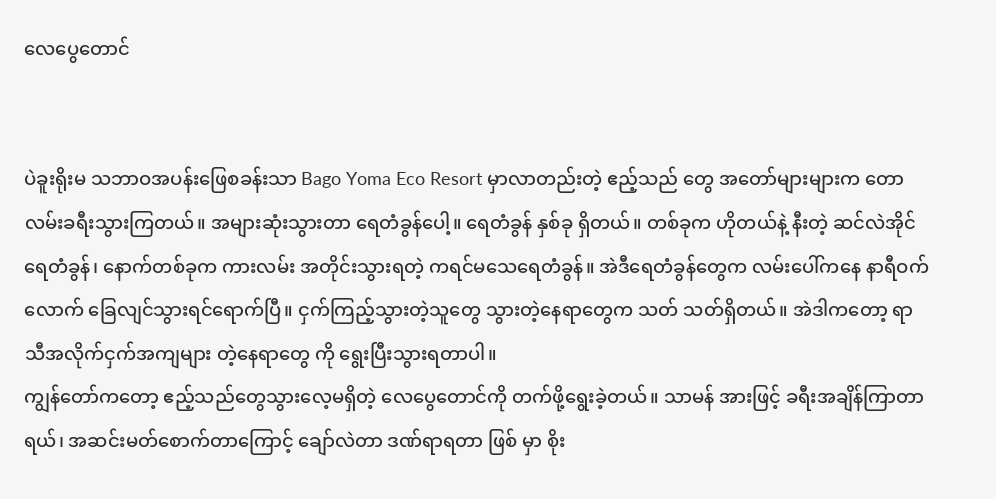လေပွေတောင်


ပဲခူးရိုးမ သဘာဝအပန်းဖြေစခန်းသာ Bago Yoma Eco Resort မှာလာတည်းတဲ့ ဧည့်သည် တွေ အတော်များများက တောလမ်းခရီးသွားကြတယ်။ အများဆုံးသွားတာ ရေတံခွန်ပေါ့။ ရေတံခွန် နှစ်ခု ရှိတယ်။ တစ်ခုက ဟိုတယ်နဲ့ နီးတဲ့ ဆင်လဲအိုင်ရေတံခွန်၊ နောက်တစ်ခုက ကားလမ်း အတိုင်းသွားရတဲ့ ကရင်မသေရေတံခွန်။ အဲဒီရေတံခွန်တွေက လမ်းပေါ်ကနေ နာရီဝက်လောက် ခြေလျင်သွားရင်ရောက်ပြီ။ ငှက်ကြည့်သွားတဲ့သူတွေ သွားတဲ့နေရာတွေက သတ် သတ်ရှိတယ်။ အဲဒါကတော့ ရာသီအလိုက်ငှက်အကျများ တဲ့နေရာတွေ ကို ရွေးပြီးသွားရတာပါ။
ကျွန်တော်ကတော့ ဧည့်သည်တွေသွားလေ့မရှိတဲ့ လေပွေတောင်ကို တက်ဖို့ရွေးခဲ့တယ်။ သာမန် အားဖြင့် ခရီးအချိန်ကြာတာရယ်၊ အဆင်းမတ်စောက်တာကြောင့် ချော်လဲတာ ဒဏ်ရာရတာ ဖြစ် မှာ စိုး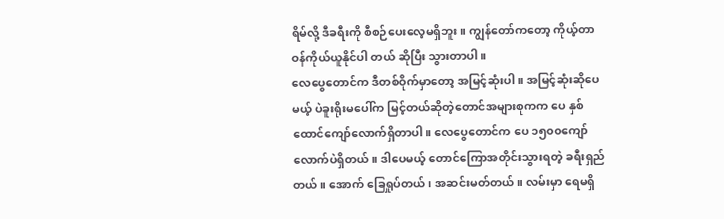ရိမ်လို့ ဒီခရီးကို စီစဉ်ပေးလေ့မရှိဘူး။ ကျွန်တော်ကတော့ ကိုယ့်တာဝန်ကိုယ်ယူနိုင်ပါ တယ် ဆိုပြီး သွားတာပါ။
လေပွေတောင်က ဒီတစ်ဝိုက်မှာတော့ အမြင့်ဆုံးပါ။ အမြင့်ဆုံးဆိုပေမယ့် ပဲခူးရိုးမပေါ်က မြင့်တယ်ဆိုတဲ့တောင်အများစုကက ပေ နှစ်ထောင်ကျော်လောက်ရှိတာပါ။ လေပွေတောင်က ပေ ၁၅၀၀ကျော်လောက်ပဲရှိတယ်။ ဒါပေမယ့် တောင်ကြောအတိုင်းသွားရတဲ့ ခရီးရှည်တယ်။ အောက် ခြေရှုပ်တယ်၊ အဆင်းမတ်တယ်။ လမ်းမှာ ရေမရှိ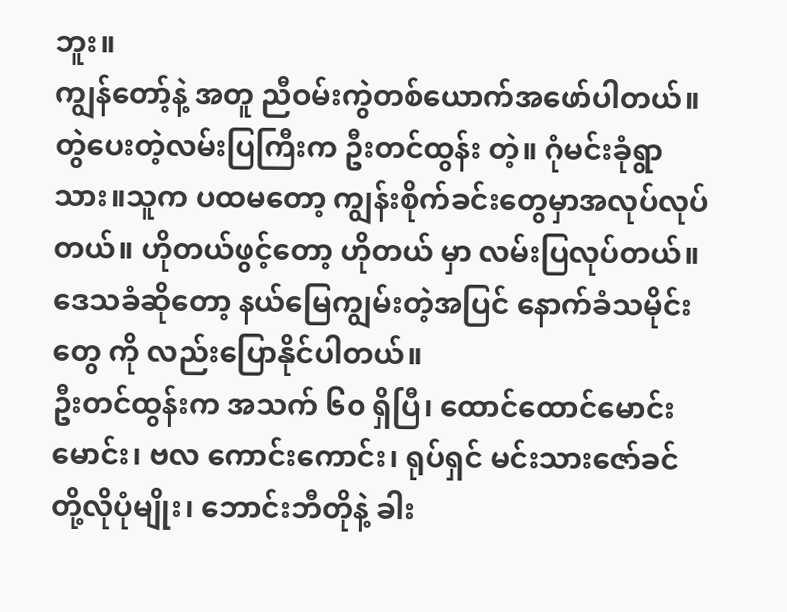ဘူး။
ကျွန်တော့်နဲ့ အတူ ညီဝမ်းကွဲတစ်ယောက်အဖော်ပါတယ်။ တွဲပေးတဲ့လမ်းပြကြီးက ဦးတင်ထွန်း တဲ့။ ဂုံမင်းခုံရွာသား။သူက ပထမတော့ ကျွန်းစိုက်ခင်းတွေမှာအလုပ်လုပ်တယ်။ ဟိုတယ်ဖွင့်တော့ ဟိုတယ် မှာ လမ်းပြလုပ်တယ်။ ဒေသခံဆိုတော့ နယ်မြေကျွမ်းတဲ့အပြင် နောက်ခံသမိုင်းတွေ ကို လည်းပြောနိုင်ပါတယ်။
ဦးတင်ထွန်းက အသက် ၆၀ ရှိပြီ၊ ထောင်ထောင်မောင်းမောင်း၊ ဗလ ကောင်းကောင်း၊ ရုပ်ရှင် မင်းသားဇော်ခင်တို့လိုပုံမျိုး၊ ဘောင်းဘီတိုနဲ့ ခါး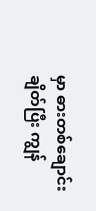မှာ ဓားတစ်ချောင်းချိတ်ပြီး ကျွန်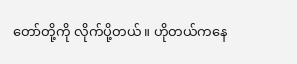တော်တို့ကို လိုက်ပို့တယ်။ ဟိုတယ်ကနေ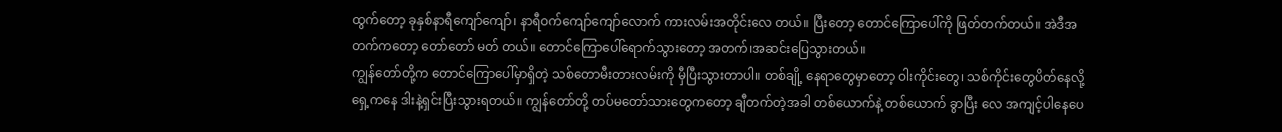ထွက်တော့ ခုနှစ်နာရီကျော်ကျော်၊ နာရီဝက်ကျော်ကျော်လောက် ကားလမ်းအတိုင်းလေ တယ်။ ပြီးတော့ တောင်ကြောပေါ်ကို ဖြတ်တက်တယ်။ အဲဒီအတက်ကတော့ တော်တော် မတ် တယ်။ တောင်ကြောပေါ်ရောက်သွားတော့ အတက်၊အဆင်းပြေသွားတယ်။
ကျွန်တော်တို့က တောင်ကြောပေါ်မှာရှိတဲ့ သစ်တောမီးတားလမ်းကို မှီပြီးသွားတာပါ။ တစ်ချို့ နေရာတွေမှာတော့ ဝါးကိုင်းတွေ၊ သစ်ကိုင်းတွေပိတ်နေလို့ ရှေ့ကနေ ဒါးနဲ့ရှင်းပြီးသွားရတယ်။ ကျွန်တော်တို့ တပ်မတော်သားတွေကတော့ ချီတက်တဲ့အခါ တစ်ယောက်နဲ့ တစ်ယောက် ခွာပြီး လေ အကျင့်ပါနေပေ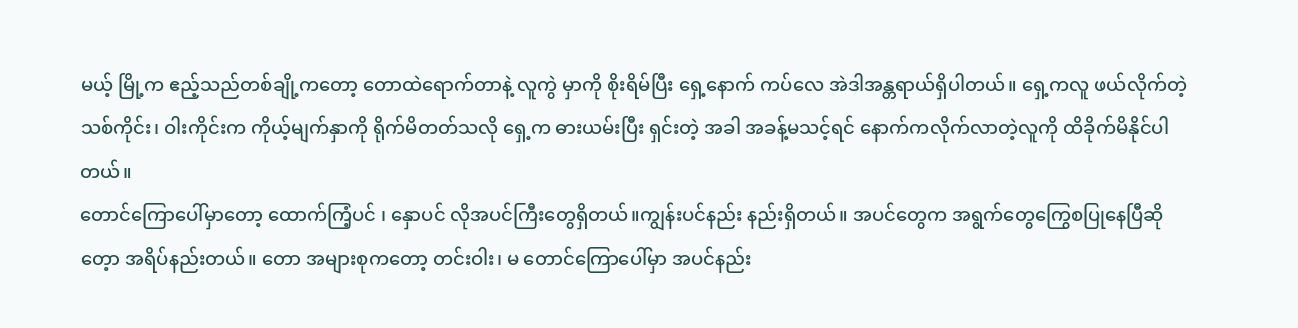မယ့် မြို့က ဧည့်သည်တစ်ချို့ကတော့ တောထဲရောက်တာနဲ့ လူကွဲ မှာကို စိုးရိမ်ပြီး ရှေ့နောက် ကပ်လေ အဲဒါအန္တရာယ်ရှိပါတယ်။ ရှေ့ကလူ ဖယ်လိုက်တဲ့ သစ်ကိုင်း၊ ဝါးကိုင်းက ကိုယ့်မျက်နှာကို ရိုက်မိတတ်သလို ရှေ့က ဓားယမ်းပြီး ရှင်းတဲ့ အခါ အခန့်မသင့်ရင် နောက်ကလိုက်လာတဲ့လူကို ထိခိုက်မိနိုင်ပါတယ်။
တောင်ကြောပေါ်မှာတော့ ထောက်ကြံ့ပင် ၊ နှောပင် လိုအပင်ကြီးတွေရှိတယ်။ကျွန်းပင်နည်း နည်းရှိတယ်။ အပင်တွေက အရွက်တွေကြွေစပြုနေပြီဆိုတေ့ာ အရိပ်နည်းတယ်။ တော အများစုကတော့ တင်းဝါး၊ မ တောင်ကြောပေါ်မှာ အပင်နည်း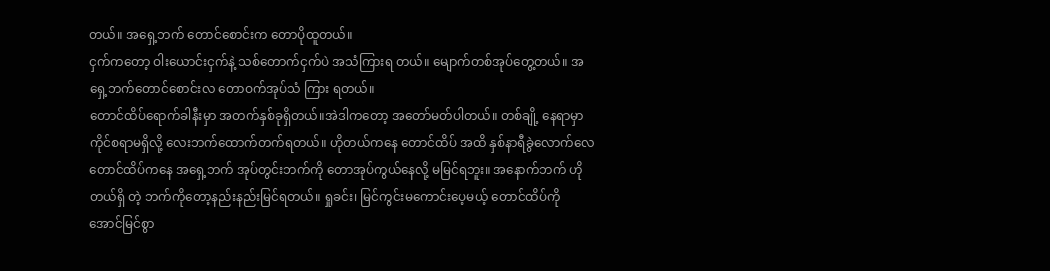တယ်။ အရှေ့ဘက် တောင်စောင်းက တောပိုထူတယ်။
ငှက်ကတော့ ဝါးယောင်းငှက်နဲ့ သစ်တောက်ငှက်ပဲ အသံကြားရ တယ်။ မျောက်တစ်အုပ်တွေ့တယ်။ အရှေ့ဘက်တောင်စောင်းလ တောဝက်အုပ်သံ ကြား ရတယ်။
တောင်ထိပ်ရောက်ခါနီးမှာ အတက်နှစ်ခုရှိတယ်။အဲဒါကတော့ အတော်မတ်ပါတယ်။ တစ်ချို့ နေရာမှာ ကိုင်စရာမရှိလို့ လေးဘက်ထောက်တက်ရတယ်။ ဟိုတယ်ကနေ တောင်ထိပ် အထိ နှစ်နာရီခွဲလောက်လေ တောင်ထိပ်ကနေ အရှေ့ဘက် အုပ်တွင်းဘက်ကို တောအုပ်ကွယ်နေလို့ မမြင်ရဘူး။ အနောက်ဘက် ဟိုတယ်ရှိ တဲ့ ဘက်ကိုတော့နည်းနည်းမြင်ရတယ်။ ရှုခင်း၊ မြင်ကွင်းမကောင်းပေ့မယ့် တောင်ထိပ်ကို အောင်မြင်စွာ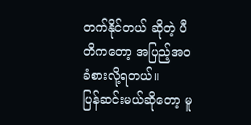တက်နိုင်တယ် ဆိုတဲ့ ပီတိကတော့ အပြည့်အဝခံစားလို့ရတယ်။
ပြန်ဆင်းမယ်ဆိုတော့ မူ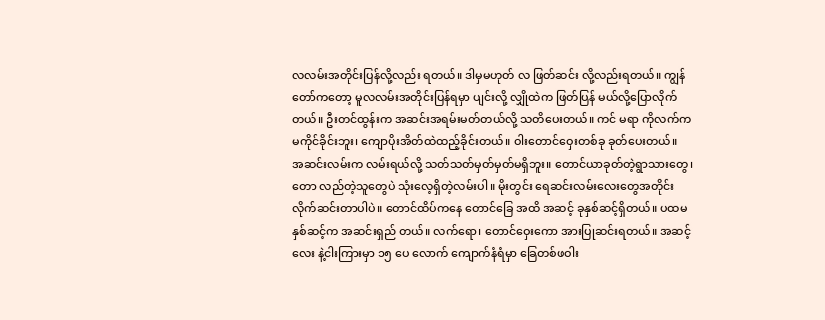လလမ်းအတိုင်းပြန်လို့လည်း ရတယ်။ ဒါမှမဟုတ် လ ဖြတ်ဆင်း လို့လည်းရတယ်။ ကျွန်တော်ကတော့ မူလလမ်းအတိုင်းပြန်ရမှာ ပျင်းလို့ လျှိုထဲက ဖြတ်ပြန် မယ်လို့ပြောလိုက်တယ်။ ဦးတင်ထွန်းက အဆင်းအရမ်းမတ်တယ်လို့ သတိပေးတယ်။ ကင် မရာ ကိုလက်က မကိုင်ခိုင်းဘူး၊ ကျောပိုးအိတ်ထဲထည့်ခိုင်းတယ်။ ဝါးတောင်ဝှေးတစ်ခု ခုတ်ပေးတယ်။
အဆင်းလမ်းက လမ်းရယ်လို့ သတ်သတ်မှတ်မှတ်မရှိဘူး။ တောင်ယာခုတ်တဲ့ရွာသားတွေ၊ တော လည်တဲ့သူတွေပဲ သုံးလေ့ရှိတဲ့လမ်းပါ။ မိုးတွင်း ရေဆင်းလမ်းလေးတွေအတိုင်းလိုက်ဆင်းတာပါပဲ။ တောင်ထိပ်ကနေ တောင်ခြေ အထိ အဆင့် ခုနှစ်ဆင့်ရှိတယ်။ ပထမ နှစ်ဆင့်က အဆင်းရှည် တယ်။ လက်ရော၊ တောင်ဝှေးကော အားပြုဆင်းရတယ်။ အဆင့်လေး နဲ့ငါးကြားမှာ ၁၅ ပေ လောက် ကျောက်နံရံမှာ ခြေတစ်ဖဝါး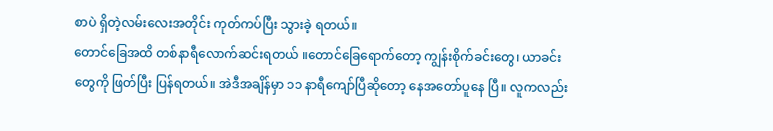စာပဲ ရှိတဲ့လမ်းလေးအတိုင်း ကုတ်ကပ်ပြီး သွားခဲ့ ရတယ်။
တောင်ခြေအထိ တစ်နာရီလောက်ဆင်းရတယ် ။တောင်ခြေရောက်တော့ ကျွန်းစိုက်ခင်းတွေ၊ ယာခင်းတွေကို ဖြတ်ပြီး ပြန်ရတယ်။ အဲဒီအချိန်မှာ ၁၁ နာရီကျော်ပြီဆိုတော့ နေအတော်ပူနေ ပြီ။ လူကလည်း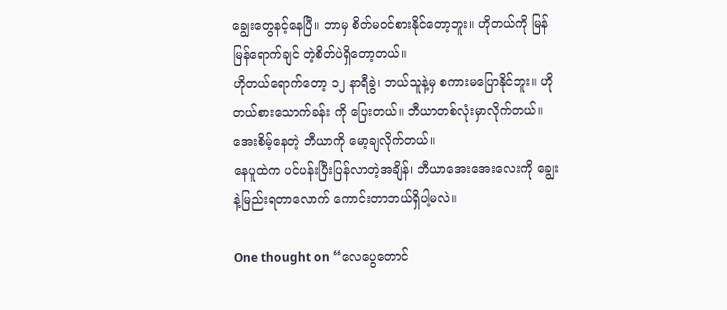ချွေးတွေနင့်နေပြီ။ ဘာမှ စိတ်မဝင်စားနိုင်တော့ဘူး။ ဟိုတယ်ကို မြန်မြန်ရောက်ချင် တဲ့စိတ်ပဲရှိတော့တယ်။
ဟိုတယ်ရောက်တော့ ၁၂ နာရီခွဲ၊ ဘယ်သူနဲ့မှ စကားမပြောနိုင်ဘူး။ ဟိုတယ်စားသောက်ခန်း ကို ပြေးတယ်။ ဘီယာတစ်လုံးမှာလိုက်တယ်။ အေးစိမ့်နေတဲ့ ဘီယာကို မော့ချလိုက်တယ်။
နေပူထဲက ပင်ပန်းပြီးပြန်လာတဲ့အချိန်၊ ဘီယာအေးအေးလေးကို ချွေးနဲ့မြည်းရတာလောက် ကောင်းတာဘယ်ရှိပါ့မလဲ။

One thought on “လေပွေတောင်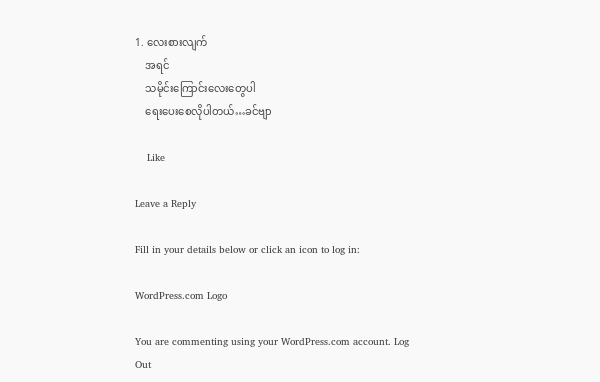1. လေးစားလျက်
    အရင်
    သမိုင်းကြောင်းလေးတွေပါ
    ရေးပေးစေလိုပါတယ်…ခင်ဗျာ

    Like

Leave a Reply

Fill in your details below or click an icon to log in:

WordPress.com Logo

You are commenting using your WordPress.com account. Log Out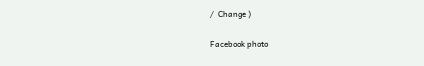/  Change )

Facebook photo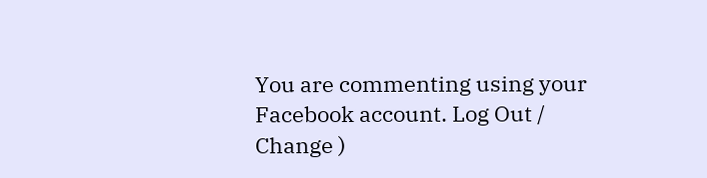You are commenting using your Facebook account. Log Out /  Change )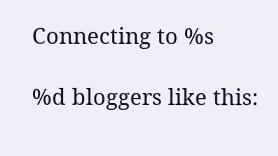Connecting to %s

%d bloggers like this: